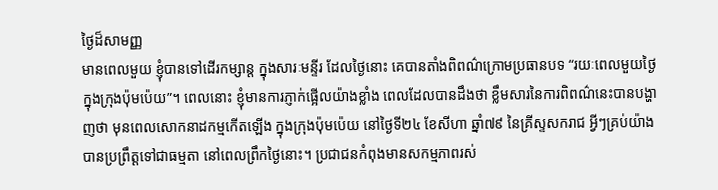ថ្ងៃដ៏សាមញ្ញ
មានពេលមួយ ខ្ញុំបានទៅដើរកម្សាន្ត ក្នុងសារៈមន្ទីរ ដែលថ្ងៃនោះ គេបានតាំងពិពណ៌ក្រោមប្រធានបទ “រយៈពេលមួយថ្ងៃ ក្នុងក្រុងប៉ុមប៉េយ”។ ពេលនោះ ខ្ញុំមានការភ្ញាក់ផ្អើលយ៉ាងខ្លាំង ពេលដែលបានដឹងថា ខ្លឹមសារនៃការពិពណ៌នេះបានបង្ហាញថា មុនពេលសោកនាដកម្មកើតឡើង ក្នុងក្រុងប៉ុមប៉េយ នៅថ្ងៃទី២៤ ខែសីហា ឆ្នាំ៧៩ នៃគ្រីស្ទសករាជ អ្វីៗគ្រប់យ៉ាងបានប្រព្រឹត្តទៅជាធម្មតា នៅពេលព្រឹកថ្ងៃនោះ។ ប្រជាជនកំពុងមានសកម្មភាពរស់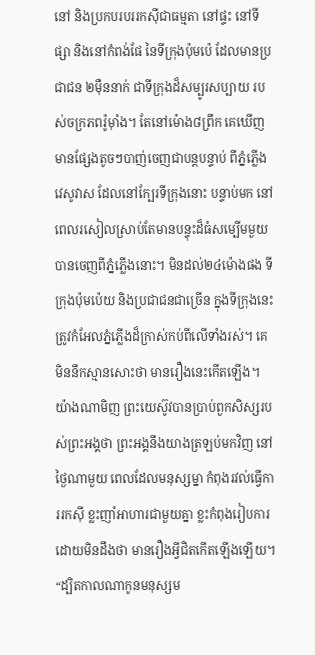នៅ និងប្រកបរបររកស៊ីជាធម្មតា នៅផ្ទះ នៅទីផ្សា និងនៅកំពង់ផែ នៃទីក្រុងប៉ុមប៉េ ដែលមានប្រជាជន ២ម៉ឺននាក់ ជាទីក្រុងដ៏សម្បូរសប្បាយ របស់ចក្រភពរ៉ូម៉ាំង។ តែនៅម៉ោង៨ព្រឹក គេឃើញមានផ្សែងតូចៗបាញ់ចេញជាបន្តបន្ទាប់ ពីភ្នំភ្លើងវេសូវាស ដែលនៅក្បែរទីក្រុងនោះ បន្ទាប់មក នៅពេលរសៀលស្រាប់តែមានបន្ទុះដ៏ធំសម្បើមមួយ បានចេញពីភ្នំភ្លើងនោះ។ មិនដល់២៤ម៉ោងផង ទីក្រុងប៉ុមប៉េយ និងប្រជាជនជាច្រើន ក្នុងទីក្រុងនេះ ត្រូវកំអែលភ្នំភ្លើងដ៏ក្រាស់កប់ពីលើទាំងរស់។ គេមិននឹកស្មានសោះថា មានរឿងនេះកើតឡើង។ យ៉ាងណាមិញ ព្រះយេស៊ូវបានប្រាប់ពួកសិស្សរបស់ព្រះអង្គថា ព្រះអង្គនឹងយាងត្រឡប់មកវិញ នៅថ្ងៃណាមួយ ពេលដែលមនុស្សម្នា កំពុងរវល់ធ្វើការរកស៊ី ខ្លះញាំអាហារជាមួយគ្នា ខ្លះកំពុងរៀបការ ដោយមិនដឹងថា មានរឿងអ្វីជិតកើតឡើងឡើយ។ “ដ្បិតកាលណាកូនមនុស្សម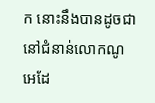ក នោះនឹងបានដូចជានៅជំនាន់លោកណូអេដែ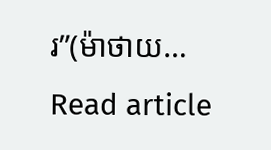រ”(ម៉ាថាយ…
Read article